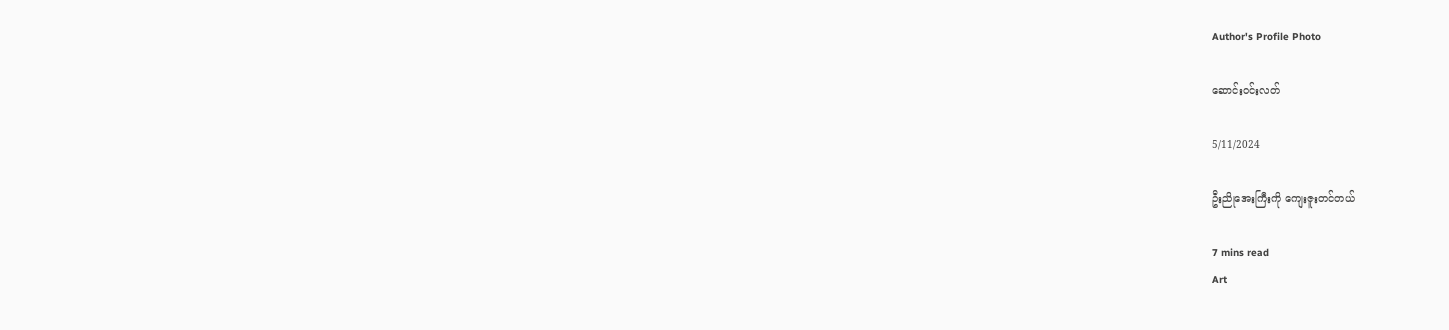Author's Profile Photo

ဆောင်း၀င်းလတ်

5/11/2024

ဦးညိုအေးကြီးကို ကျေးဇူးတင်တယ်

7 mins read
Art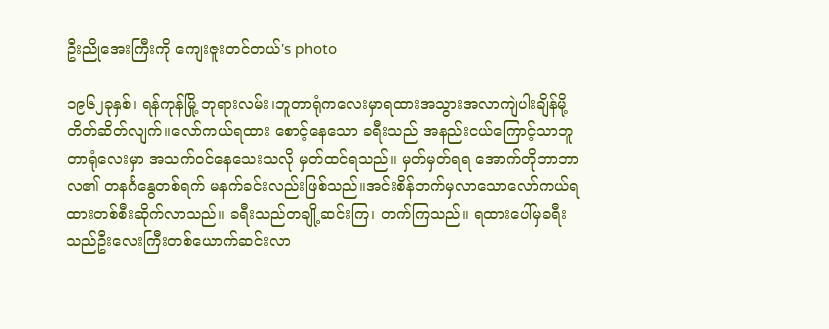ဦးညိုအေးကြီးကို ကျေးဇူးတင်တယ်'s photo

၁၉၆၂ခုနှစ်၊ ရန်ကုန်မြို့ ဘုရားလမ်း၊ဘူတာရုံကလေးမှာရထားအသွားအလာကျဲပါးချိန်မို့တိတ်ဆိတ်လျက်။လော်ကယ်ရထား စောင့်နေသော ခရီးသည် အနည်းငယ်ကြောင့်သာဘူတာရုံလေးမှာ အသက်ဝင်နေသေးသလို မှတ်ထင်ရသည်။ မှတ်မှတ်ရရ အောက်တိုဘာဘာလ၏ တနင်္ဂနွေတစ်ရက် မနက်ခင်းလည်းဖြစ်သည်။အင်းစိန်ဘက်မှလာသောလော်ကယ်ရထားတစ်စီးဆိုက်လာသည်။ ခရီးသည်တချို့ဆင်းကြ၊ တက်ကြသည်။ ရထားပေါ်မှခရီးသည်ဦးလေးကြီးတစ်ယောက်ဆင်းလာ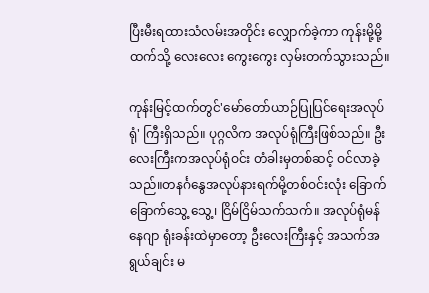ပြီးမီးရထားသံလမ်းအတိုင်း လျှောက်ခဲ့ကာ ကုန်းမို့မို့ထက်သို့ လေးလေး ကွေးကွေး လှမ်းတက်သွားသည်။

ကုန်းမြင့်ထက်တွင်'မော်တော်ယာဉ်ပြုပြင်ရေးအလုပ်ရုံ' ကြီးရှိသည်။ ပုဂ္ဂလိက အလုပ်ရုံကြီးဖြစ်သည်။ ဦးလေးကြီးကအလုပ်ရုံဝင်း တံခါးမှတစ်ဆင့် ဝင်လာခဲ့သည်။တနင်္ဂနွေအလုပ်နားရက်မို့တစ်ဝင်းလုံး ခြောက်ခြောက်သွေ့ သွေ့၊ ငြိမ်ငြိမ်သက်သက်။ အလုပ်ရုံမန်နေဂျာ ရုံးခန်းထဲမှာတော့ ဦးလေးကြီးနှင့် အသက်အရွယ်ချင်း မ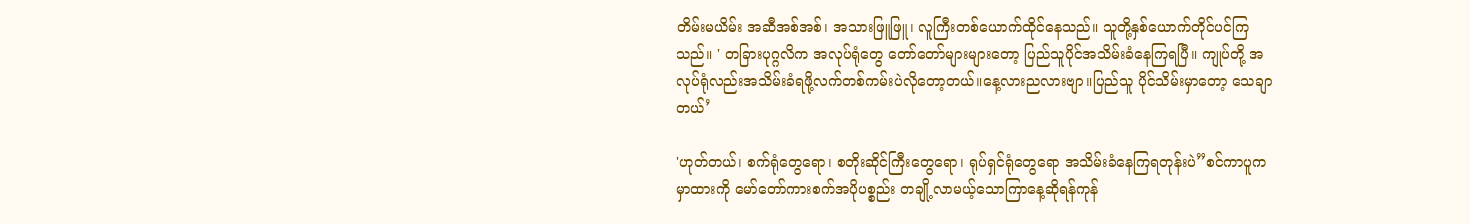တိမ်းမယိမ်း အဆီအစ်အစ်၊ အသားဖြူဖြူ၊ လူကြီးတစ်ယောက်ထိုင်နေသည်။ သူတို့နှစ်ယောက်တိုင်ပင်ကြသည်။ ' တခြားပုဂ္ဂလိက အလုပ်ရုံတွေ တော်တော်များများတော့ ပြည်သူပိုင်အသိမ်းခံနေကြရပြီ။ ကျုပ်တို့ အလုပ်ရုံလည်းအသိမ်းခံရဖို့လက်တစ်ကမ်းပဲလိုတော့တယ်။နေ့လားညလားဗျာ။ပြည်သူ ပိုင်သိမ်းမှာတော့ သေချာတယ်’

'ဟုတ်တယ်၊ စက်ရုံတွေရော၊ စတိုးဆိုင်ကြီးတွေရော၊ ရုပ်ရှင်ရုံတွေရော အသိမ်းခံနေကြရတုန်းပဲ”စင်ကာပူက မှာထားကို မော်တော်ကားစက်အပိုပစ္စည်း တချို့လာမယ့်သောကြာနေ့ဆိုရန်ကုန်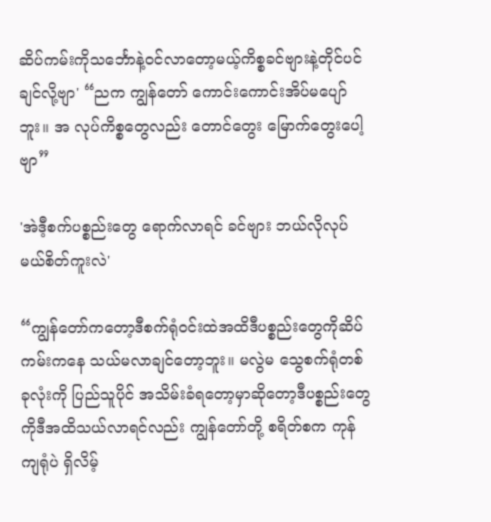ဆိပ်ကမ်းကိုသင်္ဘောနဲ့ဝင်လာတော့မယ့်ကိစ္စခင်ဗျားနဲ့တိုင်ပင်ချင်လို့ဗျာ' “ညက ကျွန်တော် ကောင်းကောင်းအိပ်မပျော်ဘူး။ အ လုပ်ကိစ္စတွေလည်း တောင်တွေး မြောက်တွေးပေါ့ဗျာ”

'အဲဒီ့စက်ပစ္စည်းတွေ ရောက်လာရင် ခင်ဗျား ဘယ်လိုလုပ်မယ်စိတ်ကူးလဲ'

“ကျွန်တော်ကတော့ဒီစက်ရုံဝင်းထဲအထိဒီပစ္စည်းတွေကိုဆိပ်ကမ်းကနေ သယ်မလာချင်တော့ဘူး။ မလွဲမ သွေစက်ရုံတစ်ခုလုံးကို ပြည်သူပိုင် အသိမ်းခံရတော့မှာဆိုတော့ဒီပစ္စည်းတွေကိုဒီအထိသယ်လာရင်လည်း ကျွန်တော်တို့ စရိတ်စက ကုန်ကျရုံပဲ ရှိလိမ့်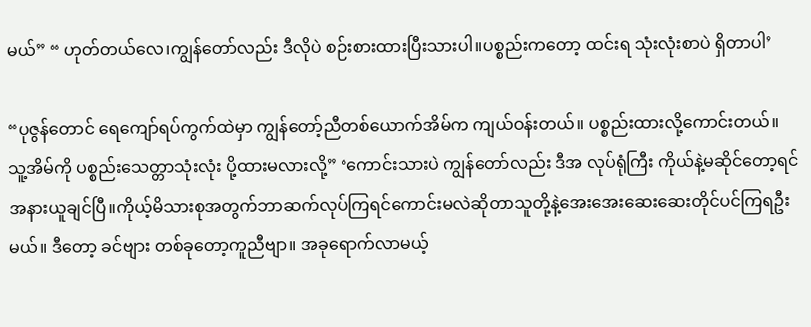မယ်” “ ဟုတ်တယ်လေ၊ကျွန်တော်လည်း ဒီလိုပဲ စဉ်းစားထားပြီးသားပါ။ပစ္စည်းကတော့ ထင်းရ သုံးလုံးစာပဲ ရှိတာပါ’

“ပုဇွန်တောင် ရေကျော်ရပ်ကွက်ထဲမှာ ကျွန်တော့်ညီတစ်ယောက်အိမ်က ကျယ်ဝန်းတယ်။ ပစ္စည်းထားလို့ကောင်းတယ်။ သူ့အိမ်ကို ပစ္စည်းသေတ္တာသုံးလုံး ပို့ထားမလားလို့” ‘ကောင်းသားပဲ ကျွန်တော်လည်း ဒီအ လုပ်ရုံကြီး ကိုယ်နဲ့မဆိုင်တော့ရင် အနားယူချင်ပြီ။ကိုယ့်မိသားစုအတွက်ဘာဆက်လုပ်ကြရင်ကောင်းမလဲဆိုတာသူတို့နဲ့အေးအေးဆေးဆေးတိုင်ပင်ကြရဦးမယ်။ ဒီတော့ ခင်ဗျား တစ်ခုတော့ကူညီဗျာ။ အခုရောက်လာမယ့်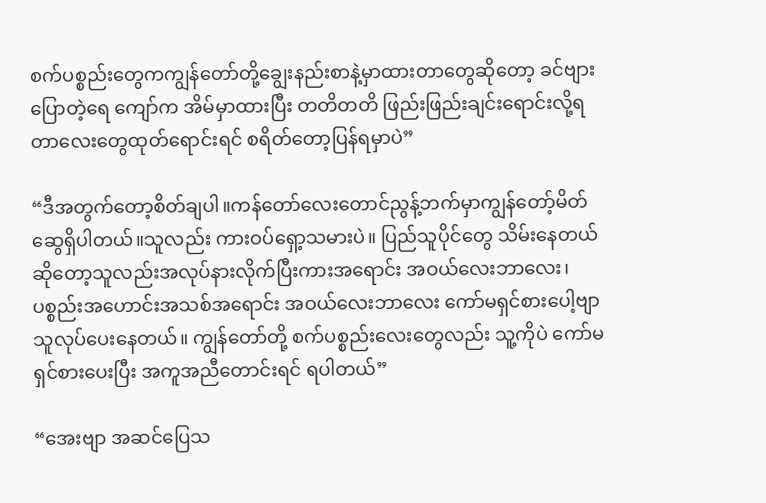စက်ပစ္စည်းတွေကကျွန်တော်တို့ချွေးနည်းစာနဲ့မှာထားတာတွေဆိုတော့ ခင်ဗျားပြောတဲ့ရေ ကျော်က အိမ်မှာထားပြီး တတိတတိ ဖြည်းဖြည်းချင်းရောင်းလို့ရတာလေးတွေထုတ်ရောင်းရင် စရိတ်တော့ပြန်ရမှာပဲ”

“ဒီအတွက်တော့စိတ်ချပါ။ကန်တော်လေးတောင်ညွန့်ဘက်မှာကျွန်တော့်မိတ်ဆွေရှိပါတယ်။သူလည်း ကားဝပ်ရှော့သမားပဲ။ ပြည်သူပိုင်တွေ သိမ်းနေတယ်ဆိုတော့သူလည်းအလုပ်နားလိုက်ပြီးကားအရောင်း အဝယ်လေးဘာလေး၊ပစ္စည်းအဟောင်းအသစ်အရောင်း အဝယ်လေးဘာလေး ကော်မရှင်စားပေါ့ဗျာ သူလုပ်ပေးနေတယ်။ ကျွန်တော်တို့ စက်ပစ္စည်းလေးတွေလည်း သူ့ကိုပဲ ကော်မရှင်စားပေးပြီး အကူအညီတောင်းရင် ရပါတယ်”

“အေးဗျာ အဆင်ပြေသ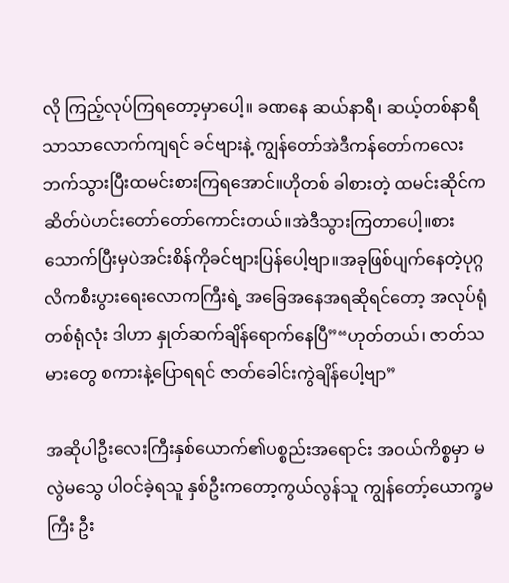လို ကြည့်လုပ်ကြရတော့မှာပေါ့။ ခဏနေ ဆယ်နာရီ၊ ဆယ့်တစ်နာရီ သာသာလောက်ကျရင် ခင်ဗျားနဲ့ ကျွန်တော်အဲဒီကန်တော်ကလေးဘက်သွားပြီးထမင်းစားကြရအောင်။ဟိုတစ် ခါစားတဲ့ ထမင်းဆိုင်က ဆိတ်ပဲဟင်းတော်တော်ကောင်းတယ်။အဲဒီသွားကြတာပေါ့။စားသောက်ပြီးမှပဲအင်းစိန်ကိုခင်ဗျားပြန်ပေါ့ဗျာ။အခုဖြစ်ပျက်နေတဲ့ပုဂ္ဂလိကစီးပွားရေးလောကကြီးရဲ့ အခြေအနေအရဆိုရင်တော့ အလုပ်ရုံတစ်ရုံလုံး ဒါဟာ နှုတ်ဆက်ချိန်ရောက်နေပြီ”“ဟုတ်တယ်၊ ဇာတ်သမားတွေ စကားနဲ့ပြောရရင် ဇာတ်ခေါင်းကွဲချိန်ပေါ့ဗျာ”

အဆိုပါဦးလေးကြီးနှစ်ယောက်၏ပစ္စည်းအရောင်း အဝယ်ကိစ္စမှာ မလွဲမသွေ ပါဝင်ခဲ့ရသူ နှစ်ဦးကတော့ကွယ်လွန်သူ ကျွန်တော့်ယောက္ခမကြီး ဦး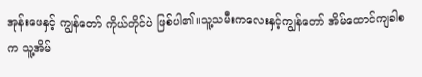အုန်းဖေနှင့် ကျွန်တော် ကိုယ်တိုင်ပဲ ဖြစ်ပါ၏။သူ့သမီးကလေးနှင့်ကျွန်တော် အိမ်ထောင်ကျခါစက သူ့အိမ်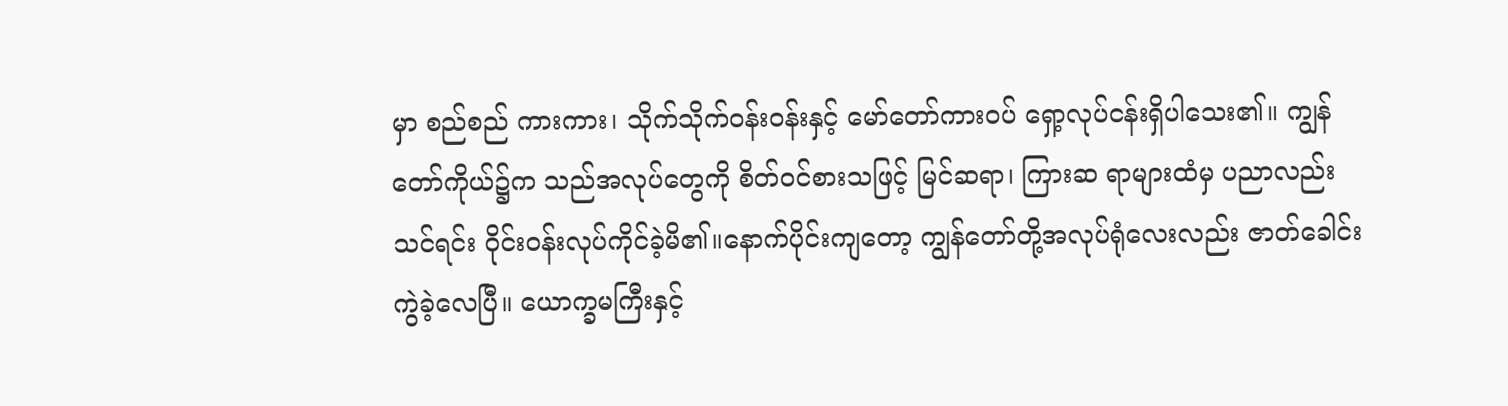မှာ စည်စည် ကားကား၊ သိုက်သိုက်ဝန်းဝန်းနှင့် မော်တော်ကားဝပ် ရှော့လုပ်ငန်းရှိပါသေး၏။ ကျွန်တော်ကိုယ်၌က သည်အလုပ်တွေကို စိတ်ဝင်စားသဖြင့် မြင်ဆရာ၊ ကြားဆ ရာများထံမှ ပညာလည်းသင်ရင်း ဝိုင်းဝန်းလုပ်ကိုင်ခဲ့မိ၏။နောက်ပိုင်းကျတော့ ကျွန်တော်တို့အလုပ်ရုံလေးလည်း ဇာတ်ခေါင်းကွဲခဲ့လေပြီ။ ယောက္ခမကြီးနှင့်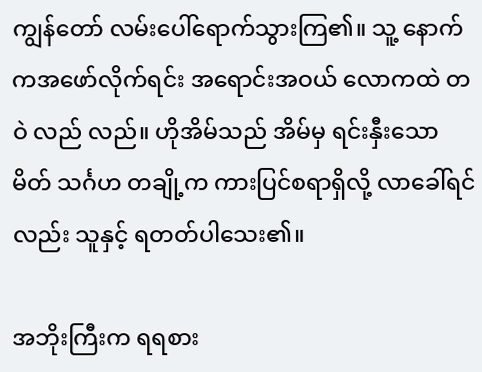ကျွန်တော် လမ်းပေါ်ရောက်သွားကြ၏။ သူ့ နောက်ကအဖော်လိုက်ရင်း အရောင်းအဝယ် လောကထဲ တဝဲ လည် လည်။ ဟိုအိမ်သည် အိမ်မှ ရင်းနှီးသော မိတ် သင်္ဂဟ တချို့က ကားပြင်စရာရှိလို့ လာခေါ်ရင်လည်း သူနှင့် ရတတ်ပါသေး၏။

အဘိုးကြီးက ရရစား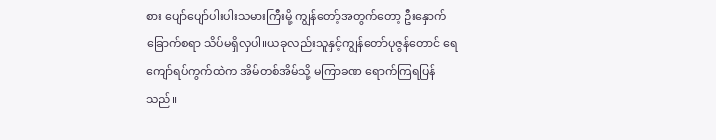စား ပျော်ပျော်ပါးပါးသမားကြီးမို့ ကျွန်တော့်အတွက်တော့ ဦးနှောက်ခြောက်စရာ သိပ်မရှိလှပါ။ယခုလည်းသူနှင့်ကျွန်တော်ပုဇွန်တောင် ရေ ကျော်ရပ်ကွက်ထဲက အိမ်တစ်အိမ်သို့ မကြာခဏ ရောက်ကြရပြန်သည်။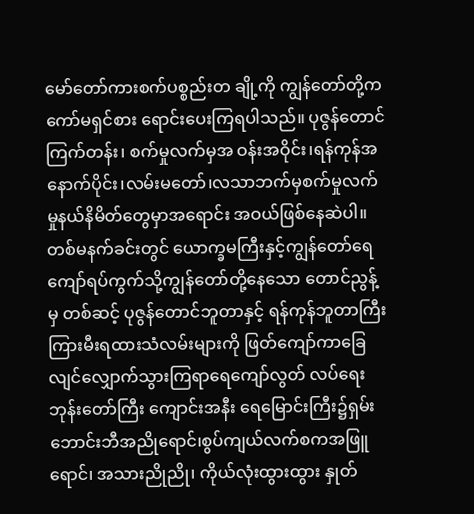မော်တော်ကားစက်ပစ္စည်းတ ချို့ကို ကျွန်တော်တို့က ကော်မရှင်စား ရောင်းပေးကြရပါသည်။ ပုဇွန်တောင် ကြက်တန်း၊ စက်မှုလက်မှအ ဝန်းအဝိုင်း၊ရန်ကုန်အနောက်ပိုင်း၊လမ်းမတော်၊လသာဘက်မှစက်မှုလက်မှုနယ်နိမိတ်တွေမှာအရောင်း အဝယ်ဖြစ်နေဆဲပါ။ တစ်မနက်ခင်းတွင် ယောက္ခမကြီးနှင့်ကျွန်တော်ရေကျော်ရပ်ကွက်သို့ကျွန်တော်တို့နေသော တောင်ညွန့်မှ တစ်ဆင့် ပုဇွန်တောင်ဘူတာနှင့် ရန်ကုန်ဘူတာကြီးကြားမီးရထားသံလမ်းများကို ဖြတ်ကျော်ကာခြေလျင်လျှောက်သွားကြရာရေကျော်လွတ် လပ်ရေး ဘုန်းတော်ကြီး ကျောင်းအနီး ရေမြောင်းကြီး၌ရှမ်းဘောင်းဘီအညိုရောင်၊စွပ်ကျယ်လက်စကအဖြူရောင်၊ အသားညိုညို၊ ကိုယ်လုံးထွားထွား နှုတ်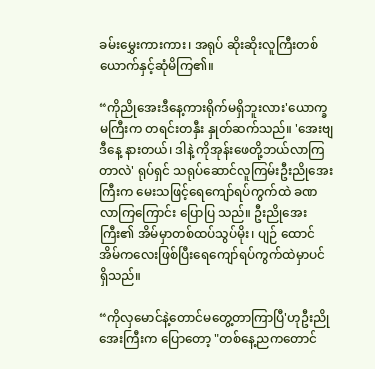ခမ်းမွှေးကားကား၊ အရုပ် ဆိုးဆိုးလူကြီးတစ်ယောက်နှင့်ဆုံမိကြ၏။

“ကိုညိုအေးဒီနေ့ကားရိုက်မရှိဘူးလား'ယောက္ခမကြီးက တရင်းတနှီး နှုတ်ဆက်သည်။ 'အေးဗျ ဒီနေ့ နားတယ်၊ ဒါနဲ့ ကိုအုန်းဖေတို့ဘယ်လာကြတာလဲ' ရုပ်ရှင် သရုပ်ဆောင်လူကြမ်းဦးညိုအေးကြီးက မေးသဖြင့်ရေကျော်ရပ်ကွက်ထဲ ခဏလာကြကြောင်း ပြောပြ သည်။ ဦးညိုအေးကြီး၏ အိမ်မှာတစ်ထပ်သွပ်မိုး၊ ပျဉ် ထောင်အိမ်ကလေးဖြစ်ပြီးရေကျော်ရပ်ကွက်ထဲမှာပင် ရှိသည်။

“ကိုလှမောင်နဲ့တောင်မတွေ့တာကြာပြီ'ဟုဦးညိုအေးကြီးက ပြောတော့ "တစ်နေ့ညကတောင်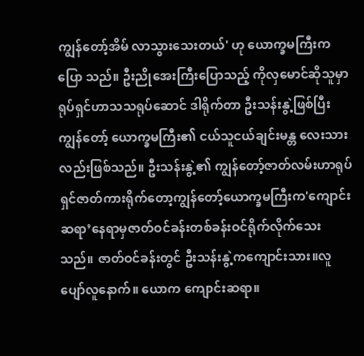ကျွန်တော့်အိမ် လာသွားသေးတယ်' ဟု ယောက္ခမကြီးက ပြော သည်။ ဦးညိုအေးကြီးပြောသည့် ကိုလှမောင်ဆိုသူမှာ ရုပ်ရှင်ဟာသသရုပ်ဆောင် ဒါရိုက်တာ ဦးသန်းနွဲ့ဖြစ်ပြီး ကျွန်တော့် ယောက္ခမကြီး၏ ငယ်သူငယ်ချင်းမန္တ လေးသားလည်းဖြစ်သည်။ ဦးသန်းနွဲ့၏ ကျွန်တော့်ဇာတ်လမ်းဟာရုပ်ရှင်ဇာတ်ကားရိုက်တော့ကျွန်တော့်ယောက္ခမကြီးက'ကျောင်းဆရာ’နေရာမှဇာတ်ဝင်ခန်းတစ်ခန်းဝင်ရိုက်လိုက်သေးသည်။ ဇာတ်ဝင်ခန်းတွင် ဦးသန်းနွဲ့ကကျောင်းသား။လူပျော်လူနောက်။ ယောက ကျောင်းဆရာ။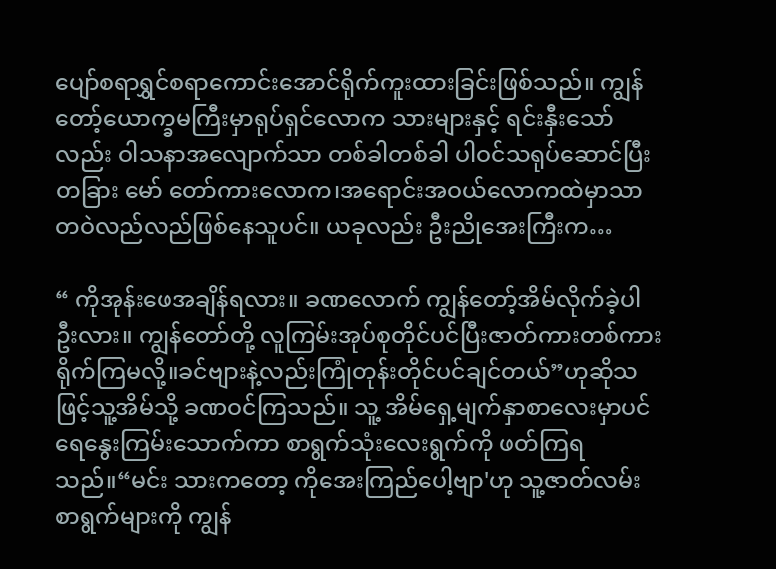ပျော်စရာရွှင်စရာကောင်းအောင်ရိုက်ကူးထားခြင်းဖြစ်သည်။ ကျွန်တော့်ယောက္ခမကြီးမှာရုပ်ရှင်လောက သားများနှင့် ရင်းနှီးသော်လည်း ဝါသနာအလျောက်သာ တစ်ခါတစ်ခါ ပါဝင်သရုပ်ဆောင်ပြီး တခြား မော် တော်ကားလောက၊အရောင်းအဝယ်လောကထဲမှာသာ တဝဲလည်လည်ဖြစ်နေသူပင်။ ယခုလည်း ဦးညိုအေးကြီးက…

“ ကိုအုန်းဖေအချိန်ရလား။ ခဏလောက် ကျွန်တော့်အိမ်လိုက်ခဲ့ပါဦးလား။ ကျွန်တော်တို့ လူကြမ်းအုပ်စုတိုင်ပင်ပြီးဇာတ်ကားတစ်ကားရိုက်ကြမလို့။ခင်ဗျားနဲ့လည်းကြုံတုန်းတိုင်ပင်ချင်တယ်”ဟုဆိုသဖြင့်သူ့အိမ်သို့ ခဏဝင်ကြသည်။ သူ့ အိမ်ရှေ့မျက်နှာစာလေးမှာပင် ရေနွေးကြမ်းသောက်ကာ စာရွက်သုံးလေးရွက်ကို ဖတ်ကြရသည်။“မင်း သားကတော့ ကိုအေးကြည်ပေါ့ဗျာ'ဟု သူ့ဇာတ်လမ်းစာရွက်များကို ကျွန်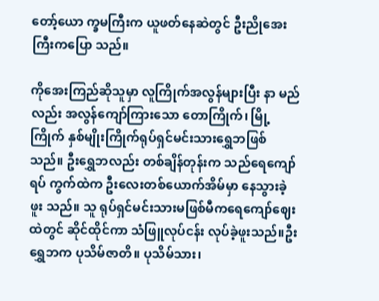တော့်ယော က္ခမကြီးက ယူဖတ်နေဆဲတွင် ဦးညိုအေးကြီးကပြော သည်။

ကိုအေးကြည်ဆိုသူမှာ လူကြိုက်အလွန်များပြီး နာ မည်လည်း အလွန်ကျော်ကြားသော တောကြိုက်၊ မြို့ကြိုက် နှစ်မျိုးကြိုက်ရုပ်ရှင်မင်းသားရွှေဘဖြစ် သည်။ ဦးရွှေဘလည်း တစ်ချိန်တုန်းက သည်ရေကျော်ရပ် ကွက်ထဲက ဦးလေးတစ်ယောက်အိမ်မှာ နေသွားခဲ့ဖူး သည်။ သူ ရုပ်ရှင်မင်းသားမဖြစ်မီကရေကျော်ဈေးထဲတွင် ဆိုင်ထိုင်ကာ သံဖြူလုပ်ငန်း လုပ်ခဲ့ဖူးသည်။ဦးရွှေဘက ပုသိမ်ဇာတိ။ ပုသိမ်သား၊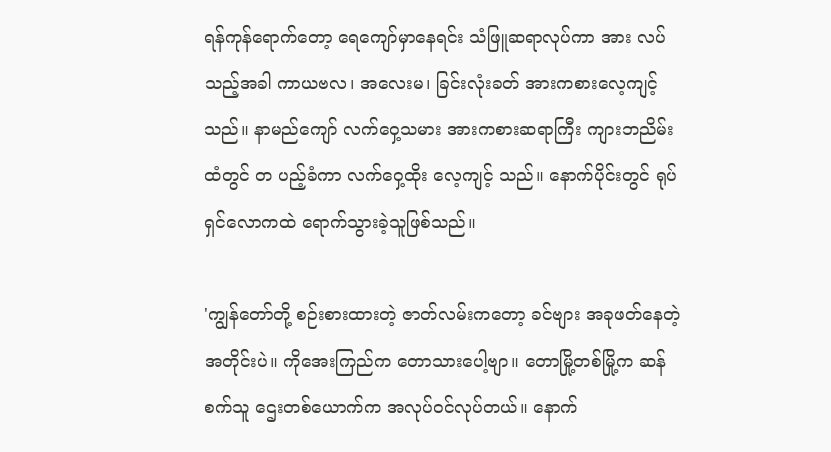ရန်ကုန်ရောက်တော့ ရေကျော်မှာနေရင်း သံဖြူဆရာလုပ်ကာ အား လပ်သည့်အခါ ကာယဗလ၊ အလေးမ၊ ခြင်းလုံးခတ် အားကစားလေ့ကျင့်သည်။ နာမည်ကျော် လက်ဝှေ့သမား အားကစားဆရာကြီး ကျားဘညိမ်းထံတွင် တ ပည့်ခံကာ လက်ဝှေ့ထိုး လေ့ကျင့် သည်။ နောက်ပိုင်းတွင် ရုပ်ရှင်လောကထဲ ရောက်သွားခဲ့သူဖြစ်သည်။

'ကျွန်တော်တို့ စဉ်းစားထားတဲ့ ဇာတ်လမ်းကတော့ ခင်ဗျား အခုဖတ်နေတဲ့ အတိုင်းပဲ။ ကိုအေးကြည်က တောသားပေါ့ဗျာ။ တောမြို့တစ်မြို့က ဆန်စက်သူ ဌေးတစ်ယောက်က အလုပ်ဝင်လုပ်တယ်။ နောက်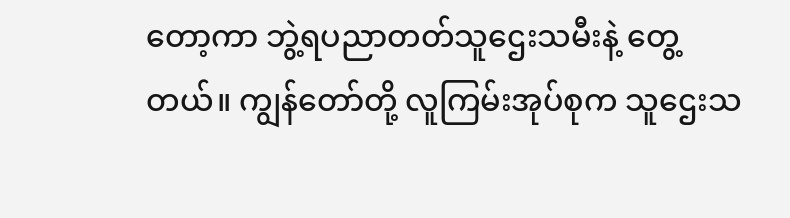တော့ကာ ဘွဲ့ရပညာတတ်သူဌေးသမီးနဲ့ တွေ့တယ်။ ကျွန်တော်တို့ လူကြမ်းအုပ်စုက သူဌေးသ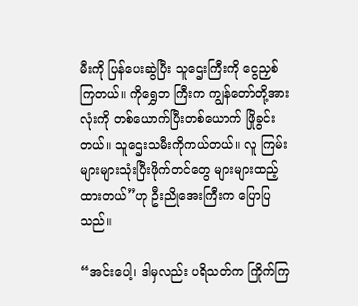မီးကို ပြန်ပေးဆွဲပြီး သူဌေးကြီးကို ငွေညှစ်ကြတယ်။ ကိုရွှေဘ ကြီးက ကျွန်တော်တို့အားလုံးကို တစ်ယောက်ပြီးတစ်ယောက် ဖြိုခွင်းတယ်။ သူဌေးသမီးကိုကယ်တယ်။ လူ ကြမ်းများများသုံးပြီးဖိုက်တင်တွေ များများထည့်ထားတယ်”ဟု ဦးညိုအေးကြီးက ပြောပြသည်။

“အင်းပေါ့၊ ဒါမှလည်း ပရိသတ်က ကြိုက်ကြ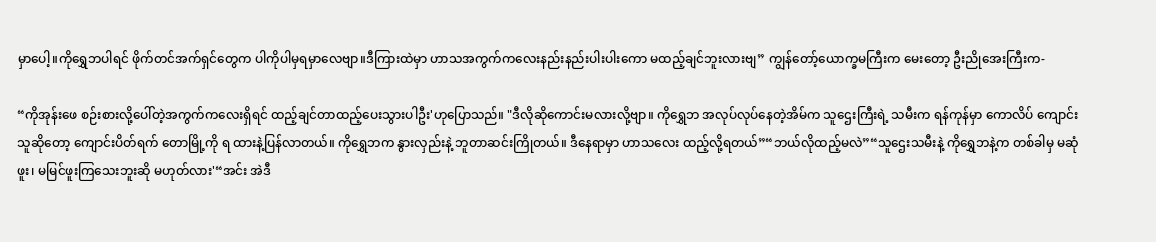မှာပေါ့။ကိုရွှေဘပါရင် ဖိုက်တင်အက်ရှင်တွေက ပါကိုပါမှရမှာလေဗျာ။ဒီကြားထဲမှာ ဟာသအကွက်ကလေးနည်းနည်းပါးပါးကော မထည့်ချင်ဘူးလားဗျ” ကျွန်တော့်ယောက္ခမကြီးက မေးတော့ ဦးညိုအေးကြီးက-

“ကိုအုန်းဖေ စဉ်းစားလို့ပေါ်တဲ့အကွက်ကလေးရှိရင် ထည့်ချင်တာထည့်ပေးသွားပါဦး'ဟုပြောသည်။ "ဒီလိုဆိုကောင်းမလားလို့ဗျာ။ ကိုရွှေဘ အလုပ်လုပ်နေတဲ့အိမ်က သူဌေးကြီးရဲ့ သမီးက ရန်ကုန်မှာ ကောလိပ် ကျောင်းသူဆိုတော့ ကျောင်းပိတ်ရက် တောမြို့ကို ရ ထားနဲ့ပြန်လာတယ်။ ကိုရွှေဘက နွားလှည်းနဲ့ ဘူတာဆင်းကြိုတယ်။ ဒီနေရာမှာ ဟာသလေး ထည့်လို့ရတယ်”“ဘယ်လိုထည့်မလဲ”“သူဌေးသမီးနဲ့ ကိုရွှေဘနဲ့က တစ်ခါမှ မဆုံဖူး၊ မမြင်ဖူးကြသေးဘူးဆို မဟုတ်လား'“အင်း အဲဒီ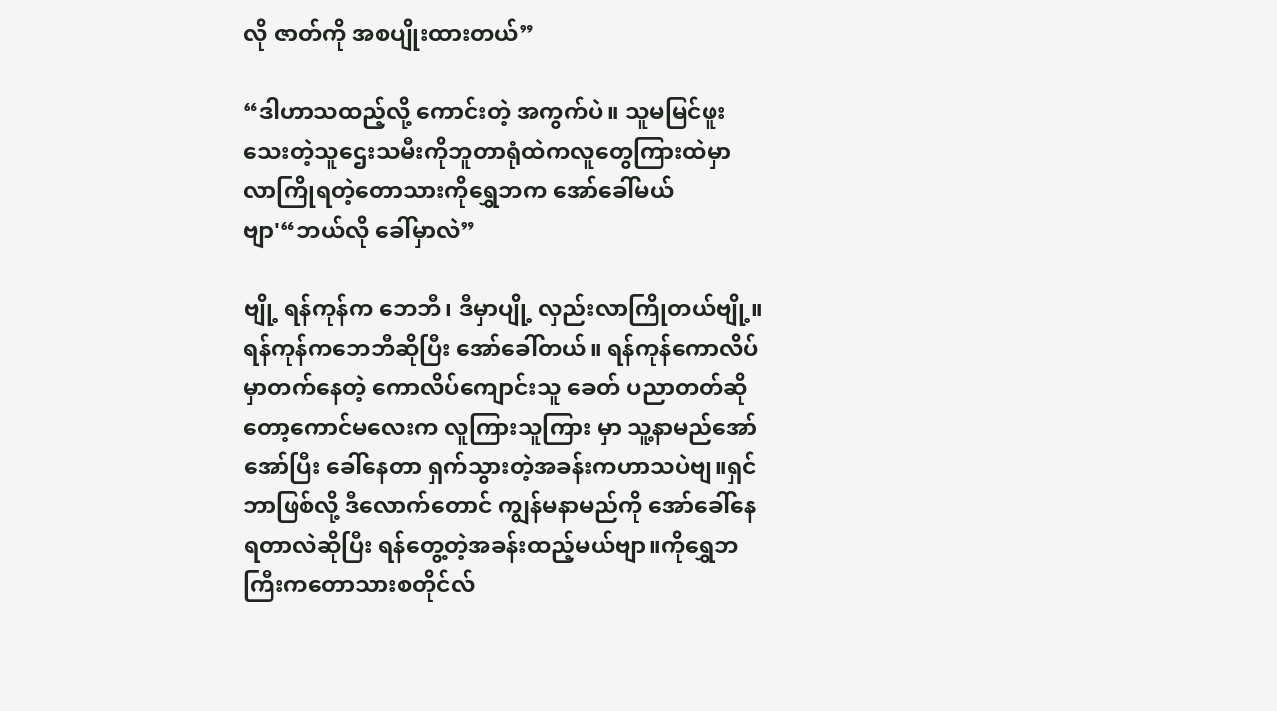လို ဇာတ်ကို အစပျိုးထားတယ်”

“ဒါဟာသထည့်လို့ ကောင်းတဲ့ အကွက်ပဲ။ သူမမြင်ဖူးသေးတဲ့သူဌေးသမီးကိုဘူတာရုံထဲကလူတွေကြားထဲမှာလာကြိုရတဲ့တောသားကိုရွှေဘက အော်ခေါ်မယ်ဗျာ'“ဘယ်လို ခေါ်မှာလဲ”

ဗျို့ ရန်ကုန်က ဘေဘီ၊ ဒီမှာပျို့ လှည်းလာကြိုတယ်ဗျို့။ ရန်ကုန်ကဘေဘီဆိုပြီး အော်ခေါ်တယ်။ ရန်ကုန်ကောလိပ်မှာတက်နေတဲ့ ကောလိပ်ကျောင်းသူ ခေတ် ပညာတတ်ဆိုတော့ကောင်မလေးက လူကြားသူကြား မှာ သူ့နာမည်အော်အော်ပြီး ခေါ်နေတာ ရှက်သွားတဲ့အခန်းကဟာသပဲဗျ။ရှင် ဘာဖြစ်လို့ ဒီလောက်တောင် ကျွန်မနာမည်ကို အော်ခေါ်နေရတာလဲဆိုပြီး ရန်တွေ့တဲ့အခန်းထည့်မယ်ဗျာ။ကိုရွှေဘကြီးကတောသားစတိုင်လ်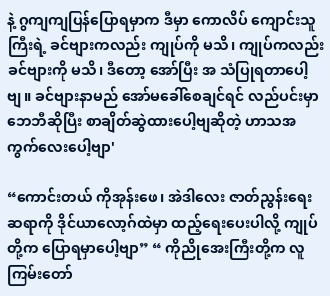နဲ့ ဂွကျကျပြန်ပြောရမှာက ဒီမှာ ကောလိပ် ကျောင်းသူကြီးရဲ့ ခင်ဗျားကလည်း ကျုပ်ကို မသိ၊ ကျုပ်ကလည်း ခင်ဗျားကို မသိ၊ ဒီတော့ အော်ပြီး အ သံပြုရတာပေါ့ဗျ။ ခင်ဗျားနာမည် အော်မခေါ်စေချင်ရင် လည်ပင်းမှာ ဘေဘီဆိုပြီး စာချိတ်ဆွဲထားပေါ့ဗျဆိုတဲ့ ဟာသအကွက်လေးပေါ့ဗျာ'

“ကောင်းတယ် ကိုအုန်းဖေ၊ အဲဒါလေး ဇာတ်ညွန်းရေးဆရာကို ဒိုင်ယာလော့ဂ်ထဲမှာ ထည့်ရေးပေးပါလို့ ကျုပ်တို့က ပြောရမှာပေါ့ဗျာ” “ ကိုညိုအေးကြီးတို့က လူကြမ်းတော်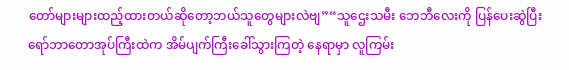တော်များများထည့်ထားတယ်ဆိုတော့ဘယ်သူတွေများလဲဗျ”“သူဌေးသမီး ဘေဘီလေးကို ပြန်ပေးဆွဲပြီး ရော်ဘာတောအုပ်ကြီးထဲက အိမ်ပျက်ကြီးခေါ်သွားကြတဲ့ နေရာမှာ လူကြမ်း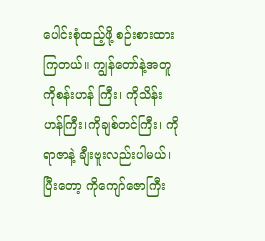ပေါင်းစုံထည့်ဖို့ စဉ်းစားထားကြတယ်။ ကျွန်တော်နဲ့အတူ ကိုစန်းဟန် ကြီး၊ ကိုသိန်းဟန်ကြီး၊ကိုချစ်တင်ကြီး၊ ကိုရာဇာနဲ့ ချီးဗူးလည်းပါမယ်၊ ပြီးတော့ ကိုကျော်ဇောကြီး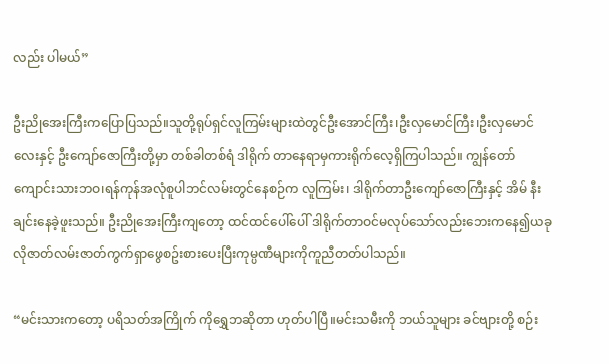လည်း ပါမယ်”

ဦးညိုအေးကြီးကပြောပြသည်။သူတို့ရုပ်ရှင်လူကြမ်းများထဲတွင်ဦးအောင်ကြီး၊ဦးလှမောင်ကြီး၊ဦးလှမောင်လေးနှင့် ဦးကျော်ဇောကြီးတို့မှာ တစ်ခါတစ်ရံ ဒါရိုက် တာနေရာမှကားရိုက်လေ့ရှိကြပါသည်။ ကျွန်တော်ကျောင်းသားဘဝ၊ရန်ကုန်အလုံစူပါဘင်လမ်းတွင်နေစဉ်က လူကြမ်း၊ ဒါရိုက်တာဦးကျော်ဇောကြီးနှင့် အိမ် နီးချင်းနေခဲ့ဖူးသည်။ ဦးညိုအေးကြီးကျတော့ ထင်ထင်ပေါ်ပေါ် ဒါရိုက်တာဝင်မလုပ်သော်လည်းဘေးကနေ၍ယခုလိုဇာတ်လမ်းဇာတ်ကွက်ရှာဖွေစဥ်းစားပေးပြီးကုမ္ပဏီများကိုကူညီတတ်ပါသည်။

“မင်းသားကတော့ ပရိသတ်အကြိုက် ကိုရွှေဘဆိုတာ ဟုတ်ပါပြီ။မင်းသမီးကို ဘယ်သူများ ခင်ဗျားတို့ စဉ်း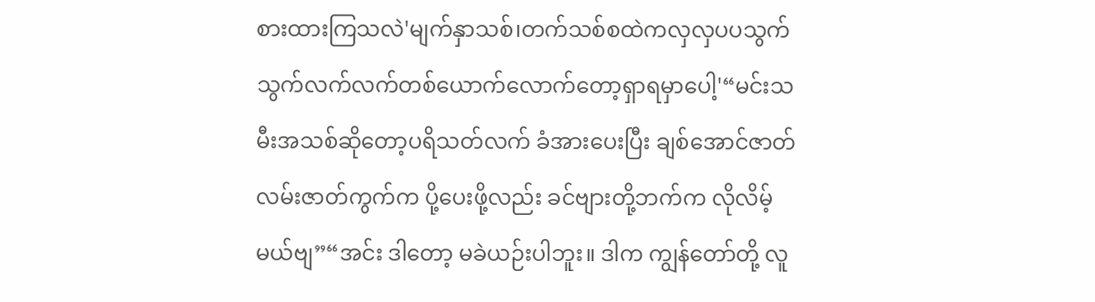စားထားကြသလဲ'မျက်နှာသစ်၊တက်သစ်စထဲကလှလှပပသွက်သွက်လက်လက်တစ်ယောက်လောက်တော့ရှာရမှာပေါ့'“မင်းသမီးအသစ်ဆိုတော့ပရိသတ်လက် ခံအားပေးပြီး ချစ်အောင်ဇာတ်လမ်းဇာတ်ကွက်က ပို့ပေးဖို့လည်း ခင်ဗျားတို့ဘက်က လိုလိမ့်မယ်ဗျ”“အင်း ဒါတော့ မခဲယဉ်းပါဘူး။ ဒါက ကျွန်တော်တို့ လူ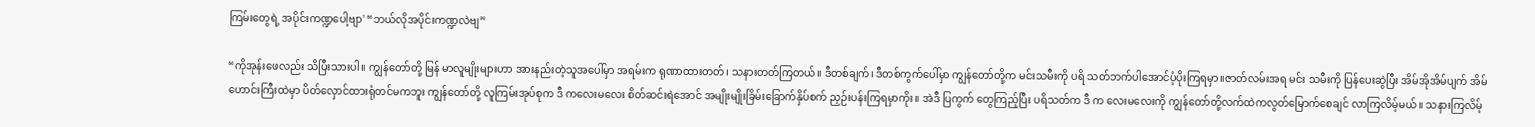ကြမ်းတွေရဲ့ အပိုင်းကဏ္ဍပေါ့ဗျာ' “ဘယ်လိုအပိုင်းကဏ္ဍလဲဗျ”

“ကိုအုန်းဖေလည်း သိပြီးသားပါ။ ကျွန်တော်တို့ မြန် မာလူမျိုးများဟာ အားနည်းတဲ့သူအပေါ်မှာ အရမ်းက ရုဏာထားတတ်၊ သနားတတ်ကြတယ်။ ဒီတစ်ချက်၊ ဒီတစ်ကွက်ပေါ်မှာ ကျွန်တော်တို့က မင်းသမီးကို ပရိ သတ်ဘက်ပါအောင်ပံ့ပိုးကြရမှာ။ဇာတ်လမ်းအရ မင်း သမီးကို ပြန်ပေးဆွဲပြီး အိမ်အိုအိမ်ပျက် အိမ်ဟောင်းကြီးထဲမှာ ပိတ်လှောင်ထားရုံတင်မကဘူး ကျွန်တော်တို့ လူကြမ်းအုပ်စုက ဒီ ကလေးမလေး စိတ်ဆင်းရဲအောင် အမျိုးမျိုးခြိမ်းခြောက်နှိပ်စက် ညှဉ်းပန်းကြရမှာကိုး။ အဲဒီ ပြကွက် တွေကြည့်ပြီး ပရိသတ်က ဒီ က လေးမလေးကို ကျွန်တော်တို့လက်ထဲကလွတ်မြောက်စေချင် လာကြလိမ့်မယ်။ သနားကြလိမ့်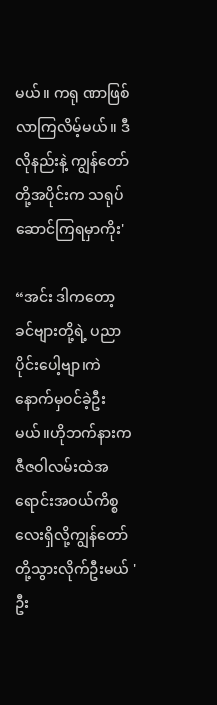မယ်။ ကရု ဏာဖြစ်လာကြလိမ့်မယ်။ ဒီလိုနည်းနဲ့ ကျွန်တော်တို့အပိုင်းက သရုပ်ဆောင်ကြရမှာကိုး'

“အင်း ဒါကတော့ ခင်ဗျားတို့ရဲ့ ပညာပိုင်းပေါ့ဗျာ၊ကဲနောက်မှဝင်ခဲ့ဦးမယ်။ဟိုဘက်နားကဇီဇဝါလမ်းထဲအ ရောင်းအဝယ်ကိစ္စလေးရှိလို့ကျွန်တော်တို့သွားလိုက်ဦးမယ် 'ဦး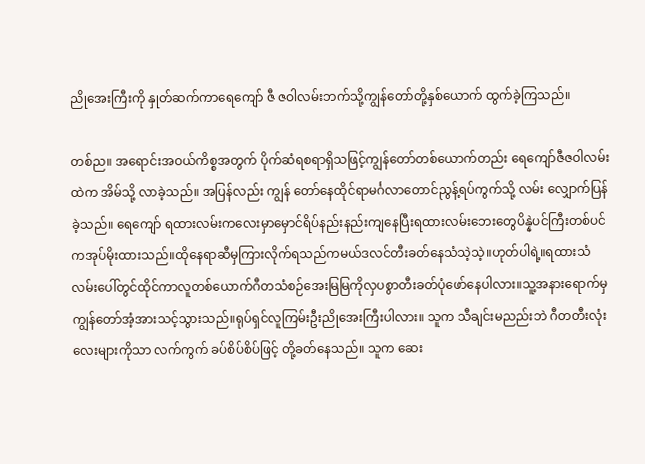ညိုအေးကြီးကို နှုတ်ဆက်ကာရေကျော် ဇီ ဇဝါလမ်းဘက်သို့ကျွန်တော်တို့နှစ်ယောက် ထွက်ခဲ့ကြသည်။

တစ်ည။ အရောင်းအဝယ်ကိစ္စအတွက် ပိုက်ဆံရစရာရှိသဖြင့်ကျွန်တော်တစ်ယောက်တည်း ရေကျော်ဇီဇဝါလမ်းထဲက အိမ်သို့ လာခဲ့သည်။ အပြန်လည်း ကျွန် တော်နေထိုင်ရာမင်္ဂလာတောင်ညွန့်ရပ်ကွက်သို့ လမ်း လျှောက်ပြန်ခဲ့သည်။ ရေကျော် ရထားလမ်းကလေးမှာမှောင်ရိပ်နည်းနည်းကျနေပြီးရထားလမ်းဘေးတွေပိန္နဲပင်ကြီးတစ်ပင်ကအုပ်မိုးထားသည်။ထိုနေရာဆီမှကြားလိုက်ရသည်ကမယ်ဒလင်တီးခတ်နေသံသဲ့သဲ့။ဟုတ်ပါရဲ့။ရထားသံလမ်းပေါ်တွင်ထိုင်ကာလူတစ်ယောက်ဂီတသံစဉ်အေးမြမြကိုလှပစွာတီးခတ်ပုံဖော်နေပါလား။သူ့အနားရောက်မှကျွန်တော်အံ့အားသင့်သွားသည်။ရုပ်ရှင်လူကြမ်းဦးညိုအေးကြီးပါလား။ သူက သီချင်းမညည်းဘဲ ဂီတတီးလုံးလေးများကိုသာ လက်ကွက် ခပ်စိပ်စိပ်ဖြင့် တို့ခတ်နေသည်။ သူက ဆေး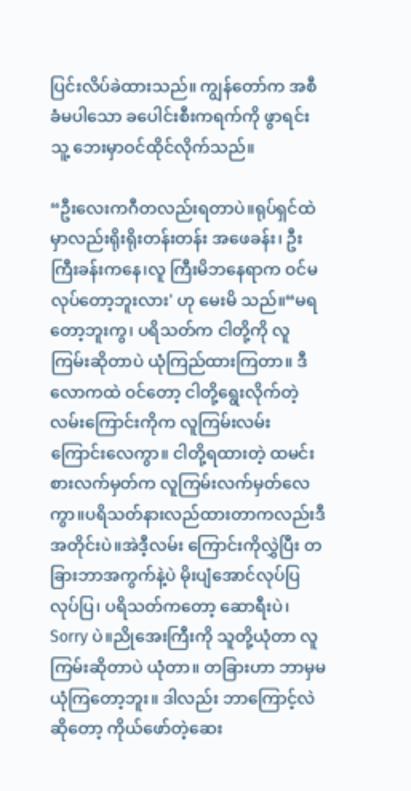ပြင်းလိပ်ခဲထားသည်။ ကျွန်တော်က အစီခံမပါသော ခပေါင်းစီးကရက်ကို ဖွာရင်းသူ့ ဘေးမှာဝင်ထိုင်လိုက်သည်။

“ဦးလေးကဂီတလည်းရတာပဲ။ရုပ်ရှင်ထဲမှာလည်းရိုးရိုးတန်းတန်း အဖေခန်း၊ ဦးကြီးခန်းကနေ၊လူ ကြီးမိဘနေရာက ဝင်မလုပ်တော့ဘူးလား' ဟု မေးမိ သည်။“မရတော့ဘူးကွ၊ ပရိသတ်က ငါတို့ကို လူကြမ်းဆိုတာပဲ ယုံကြည်ထားကြတာ။ ဒီလောကထဲ ဝင်တော့ ငါတို့ရွေးလိုက်တဲ့လမ်းကြောင်းကိုက လူကြမ်းလမ်းကြောင်းလေကွာ။ ငါတို့ရထားတဲ့ ထမင်းစားလက်မှတ်က လူကြမ်းလက်မှတ်လေကွာ။ပရိသတ်နားလည်ထားတာကလည်းဒီအတိုင်းပဲ။အဲဒီ့လမ်း ကြောင်းကိုလွှဲပြီး တခြားဘာအကွက်နဲ့ပဲ မိုးပျံအောင်လုပ်ပြလုပ်ပြ၊ ပရိသတ်ကတော့ ဆောရီးပဲ၊ Sorry ပဲ။ညိုအေးကြီးကို သူတို့ယုံတာ လူကြမ်းဆိုတာပဲ ယုံတာ။ တခြားဟာ ဘာမှမယုံကြတော့ဘူး။ ဒါလည်း ဘာကြောင့်လဲဆိုတော့ ကိုယ်ဖော်တဲ့ဆေး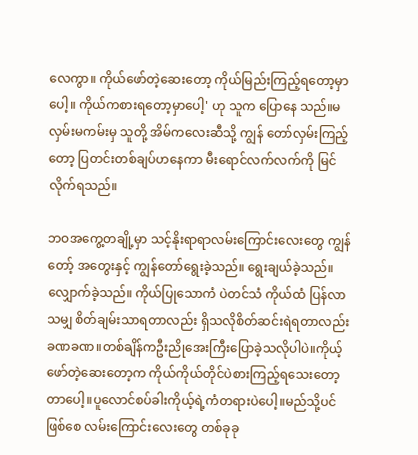လေကွာ။ ကိုယ်ဖော်တဲ့ဆေးတော့ ကိုယ်မြည်းကြည့်ရတော့မှာပေါ့။ ကိုယ်ကစားရတော့မှာပေါ့' ဟု သူက ပြောနေ သည်။မလှမ်းမကမ်းမှ သူတို့ အိမ်ကလေးဆီသို့ ကျွန် တော်လှမ်းကြည့်တော့ ပြတင်းတစ်ချပ်ဟနေကာ မီးရောင်လက်လက်ကို မြင်လိုက်ရသည်။

ဘဝအကွေ့တချို့မှာ သင့်နိုးရာရာလမ်းကြောင်းလေးတွေ ကျွန်တော့် အတွေးနှင့် ကျွန်တော်ရွေးခဲ့သည်။ ရွေးချယ်ခဲ့သည်။ လျှောက်ခဲ့သည်။ ကိုယ်ပြုသောကံ ပဲတင်သံ ကိုယ်ထံ ပြန်လာသမျှ စိတ်ချမ်းသာရတာလည်း ရှိသလိုစိတ်ဆင်းရဲရတာလည်း ခဏခဏ။တစ်ချိန်ကဦးညိုအေးကြီးပြောခဲ့သလိုပါပဲ။ကိုယ့်ဖော်တဲ့ဆေးတော့က ကိုယ်ကိုယ်တိုင်ပဲစားကြည့်ရသေးတော့တာပေါ့။ပူလောင်စပ်ခါးကိုယ့်ရဲ့ကံတရားပဲပေါ့။မည်သို့ပင်ဖြစ်စေ လမ်းကြောင်းလေးတွေ တစ်ခုခု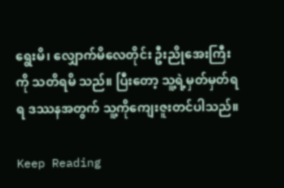ရွေးမိ၊ လျှောက်မိလေတိုင်း ဦးညိုအေးကြီးကို သတိရမိ သည်။ ပြီးတော့ သူ့ရဲ့မှတ်မှတ်ရရ ဒဿနအတွက် သူ့ကိုကျေးဇူးတင်ပါသည်။

Keep Reading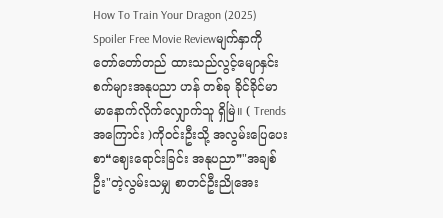How To Train Your Dragon (2025) Spoiler Free Movie Reviewမျက်နှာကို တော်တော်တည် ထားသည်လွင့်မျောနှင်းစက်များအနုပညာ ဟန် တစ်ခု ခိုင်ခိုင်မာမာနောက်လိုက်လျှောက်သူ ရှိမြဲ။ ( Trends အကြောင်း )ကိုဝင်းဦးသို့ အလွမ်းပြေပေးစာ❝ဈေးရောင်းခြင်း အနုပညာ❞"အချစ်ဦး"တဲ့လွမ်းသမျှ စာတင်ဦးညိုအေး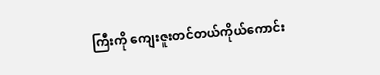ကြီးကို ကျေးဇူးတင်တယ်ကိုယ်ကောင်း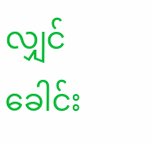လျှင် ခေါင်း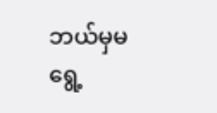ဘယ်မှမရွေ့